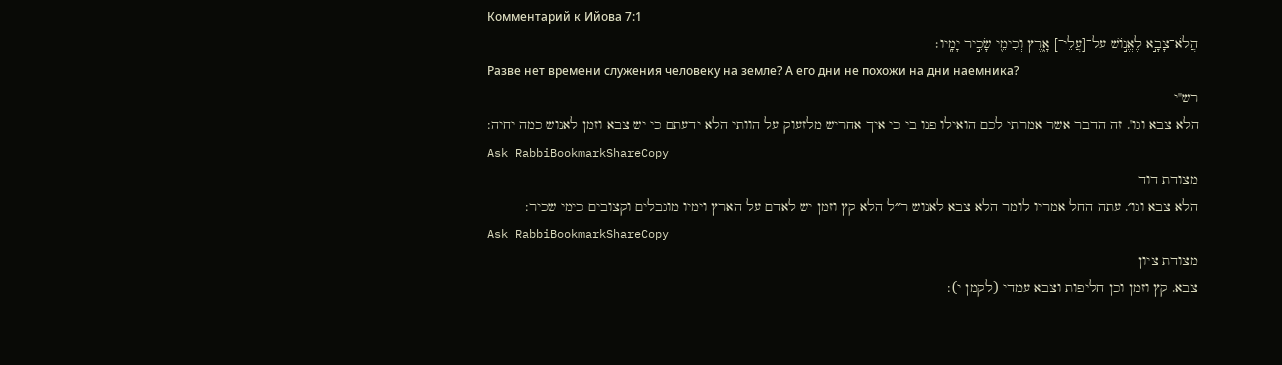Комментарий к Ийова 7:1
הֲלֹא־צָבָ֣א לֶאֱנ֣וֹשׁ על־[עֲלֵי־] אָ֑רֶץ וְכִימֵ֖י שָׂכִ֣יר יָמָֽיו׃
Разве нет времени служения человеку на земле? А его дни не похожи на дни наемника?
רש"י
הלא צבא וגו'. זה הדבר אשר אמרתי לכם הואילו פנו בי כי איך אחריש מלזעוק על הוותי הלא ידעתם כי יש צבא וזמן לאנוש כמה יחיה:
Ask RabbiBookmarkShareCopy
מצודת דוד
הלא צבא וגו׳. עתה החל אמריו לומר הלא צבא לאנוש ר״ל הלא קץ וזמן יש לאדם על הארץ וימיו מוגבלים וקצובים כימי שכיר:
Ask RabbiBookmarkShareCopy
מצודת ציון
צבא. קץ וזמן וכן חליפות וצבא עמדי (לקמן י):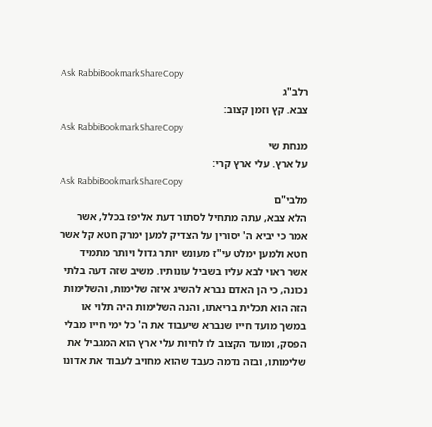Ask RabbiBookmarkShareCopy
רלב"ג
צבא. קץ וזמן קצוב:
Ask RabbiBookmarkShareCopy
מנחת שי
על ארץ. עלי ארץ קרי:
Ask RabbiBookmarkShareCopy
מלבי"ם
הלא צבא, עתה מתחיל לסתור דעת אליפז בכלל, אשר אמר כי יביא ה' יסורין על הצדיק למען ימרק חטא קל אשר חטא ולמען ימלט עי"ז מעונש יותר גדול ויותר מתמיד אשר ראוי לבא עליו בשביל עונותיו. משיב שזה דעה בלתי נכונה, כי הן האדם נברא להשיג איזה שלימות, והשלימות הזה הוא תכלית בריאתו, והנה השלימות היה תלוי או במשך מועד חייו שנברא שיעבוד את ה' כל ימי חייו מבלי הפסק, ומועד הקצוב לו לחיות עלי ארץ הוא המגביל את שלימותו, ובזה נדמה כעבד שהוא מחויב לעבוד את אדונו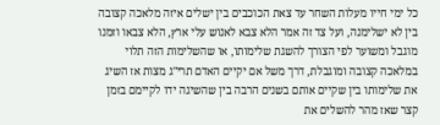כל ימי חייו מעלות השחר עד צאת הכוכבים בין ישלים איזה מלאכה קצובה בין לא ישלימנה, ועל צד זה אמר הלא צבא לאנוש עלי ארץ, הלא צבאו וזמנו מוגבל ומשוער לפי הצורך להשגת שלימותו, או שהשלימות הזה תלוי במלאכה קצובה ומוגבלת, דרך משל אם יקיים האדם תרי"ג מצות אז השיג את שלימותו בין שקיים אותם בשנים הרבה בין שהשיגה ידו לקיימם בזמן קצר שאז מהר להשלים את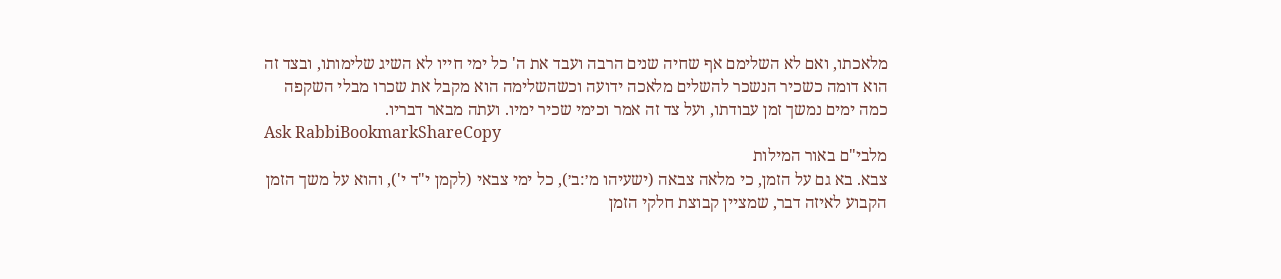מלאכתו, ואם לא השלימם אף שחיה שנים הרבה ועבד את ה' כל ימי חייו לא השיג שלימותו, ובצד זה הוא דומה כשכיר הנשכר להשלים מלאכה ידועה וכשהשלימה הוא מקבל את שכרו מבלי השקפה כמה ימים נמשך זמן עבודתו, ועל צד זה אמר וכימי שכיר ימיו. ועתה מבאר דבריו.
Ask RabbiBookmarkShareCopy
מלבי"ם באור המילות
צבא. בא גם על הזמן, כי מלאה צבאה (ישעיהו מ׳:ב׳), כל ימי צבאי (לקמן י"ד י'), והוא על משך הזמן הקבוע לאיזה דבר, שמציין קבוצת חלקי הזמן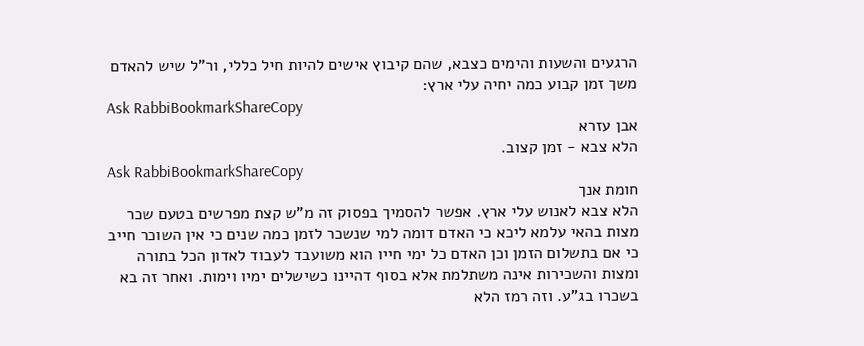הרגעים והשעות והימים כצבא, שהם קיבוץ אישים להיות חיל כללי, ור"ל שיש להאדם משך זמן קבוע כמה יחיה עלי ארץ:
Ask RabbiBookmarkShareCopy
אבן עזרא
הלא צבא - זמן קצוב.
Ask RabbiBookmarkShareCopy
חומת אנך
הלא צבא לאנוש עלי ארץ. אפשר להסמיך בפסוק זה מ"ש קצת מפרשים בטעם שכר מצות בהאי עלמא ליכא כי האדם דומה למי שנשכר לזמן כמה שנים כי אין השוכר חייב כי אם בתשלום הזמן וכן האדם כל ימי חייו הוא משועבד לעבוד לאדון הכל בתורה ומצות והשכירות אינה משתלמת אלא בסוף דהיינו כשישלים ימיו וימות. ואחר זה בא בשכרו בג"ע. וזה רמז הלא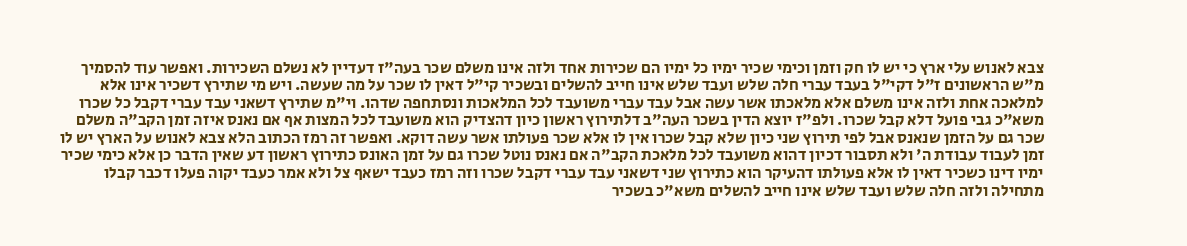צבא לאנוש עלי ארץ כי יש לו חק וזמן וכימי שכיר ימיו כל ימיו הם שכירות אחד ולזה אינו משלם שכר בעה"ז דעדיין לא נשלם השכירות. ואפשר עוד להסמיך מ"ש הראשונים ז"ל דקי"ל בעבד עברי חלה שלש ועבד שלש אינו חייב להשלים ובשכיר קי"ל דאין לו שכר על מה שעשה. ויש מי שתירץ דשכיר אינו אלא למלאכה אחת ולזה אינו משלם אלא מלאכתו אשר עשה אבל עבד עברי משועבד לכל המלאכות ונסתחפה שדהו. וי"מ שתירץ דשאני עבד עברי דקבל כל שכרו משא"כ גבי פועל דלא קבל שכרו. ולפ"ז יוצא הדין בשכר העה"ב דלתירוץ ראשון כיון דהצדיק הוא משועבד לכל המצות אף אם נאנס איזה זמן הקב"ה משלם שכר גם על הזמן שנאנס אבל לפי תירוץ שני כיון שלא קבל שכרו אין לו אלא שכר פעולתו אשר עשה דוקא. ואפשר זה רמז הכתוב הלא צבא לאנוש על הארץ יש לו זמן לעבוד עבודת ה' ולא תסבור דכיון דהוא משועבד לכל מלאכת הקב"ה אם נאנס נוטל שכרו גם על זמן האונס כתירוץ ראשון דע שאין הדבר כן אלא כימי שכיר ימיו דינו כשכיר דאין לו אלא פעולתו דהעיקר הוא כתירוץ שני דשאני עבד עברי דקבל שכרו וזה רמז כעבד ישאף צל ולא אמר כעבד יקוה פעלו דכבר קבלו מתחילה ולזה חלה שלש ועבד שלש אינו חייב להשלים משא"כ בשכיר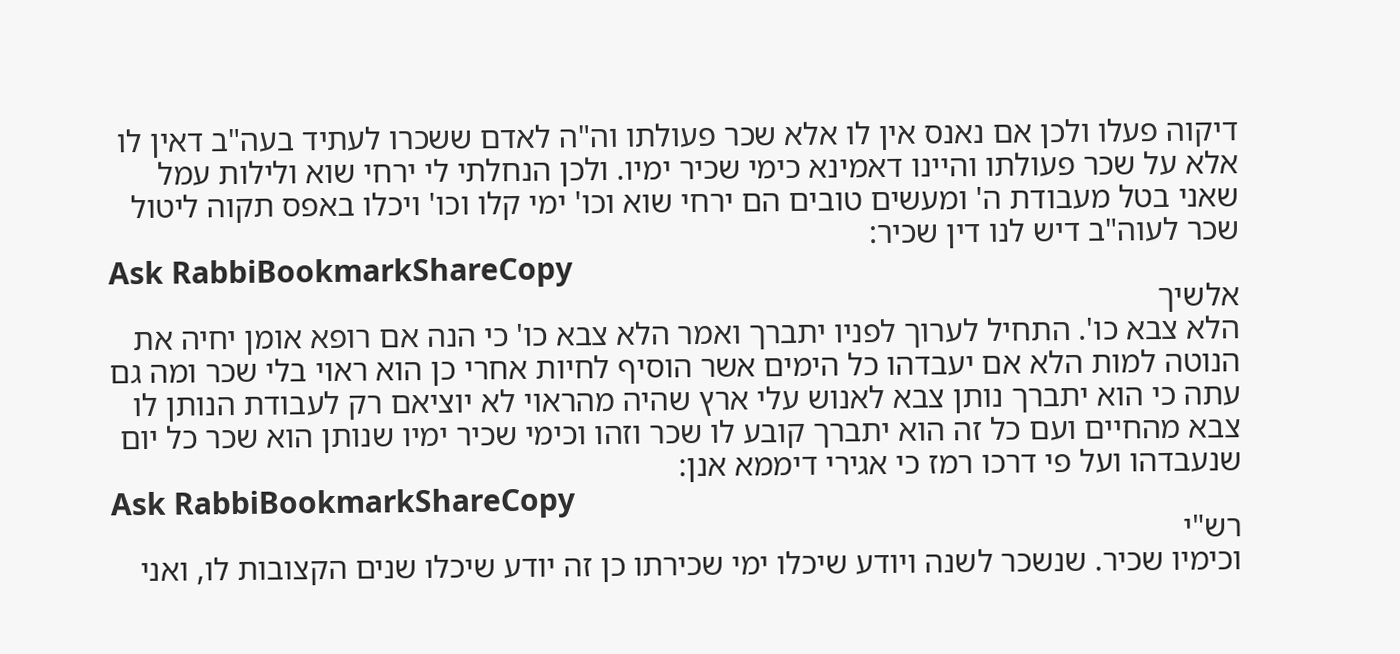דיקוה פעלו ולכן אם נאנס אין לו אלא שכר פעולתו וה"ה לאדם ששכרו לעתיד בעה"ב דאין לו אלא על שכר פעולתו והיינו דאמינא כימי שכיר ימיו. ולכן הנחלתי לי ירחי שוא ולילות עמל שאני בטל מעבודת ה' ומעשים טובים הם ירחי שוא וכו' ימי קלו וכו' ויכלו באפס תקוה ליטול שכר לעוה"ב דיש לנו דין שכיר:
Ask RabbiBookmarkShareCopy
אלשיך
הלא צבא כו'. התחיל לערוך לפניו יתברך ואמר הלא צבא כו' כי הנה אם רופא אומן יחיה את הנוטה למות הלא אם יעבדהו כל הימים אשר הוסיף לחיות אחרי כן הוא ראוי בלי שכר ומה גם עתה כי הוא יתברך נותן צבא לאנוש עלי ארץ שהיה מהראוי לא יוציאם רק לעבודת הנותן לו צבא מהחיים ועם כל זה הוא יתברך קובע לו שכר וזהו וכימי שכיר ימיו שנותן הוא שכר כל יום שנעבדהו ועל פי דרכו רמז כי אגירי דיממא אנן:
Ask RabbiBookmarkShareCopy
רש"י
וכימיו שכיר. שנשכר לשנה ויודע שיכלו ימי שכירתו כן זה יודע שיכלו שנים הקצובות לו, ואני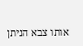אותו צבא הניתן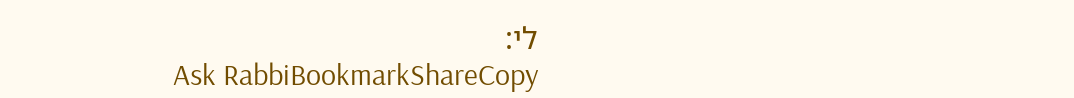לי:
Ask RabbiBookmarkShareCopy